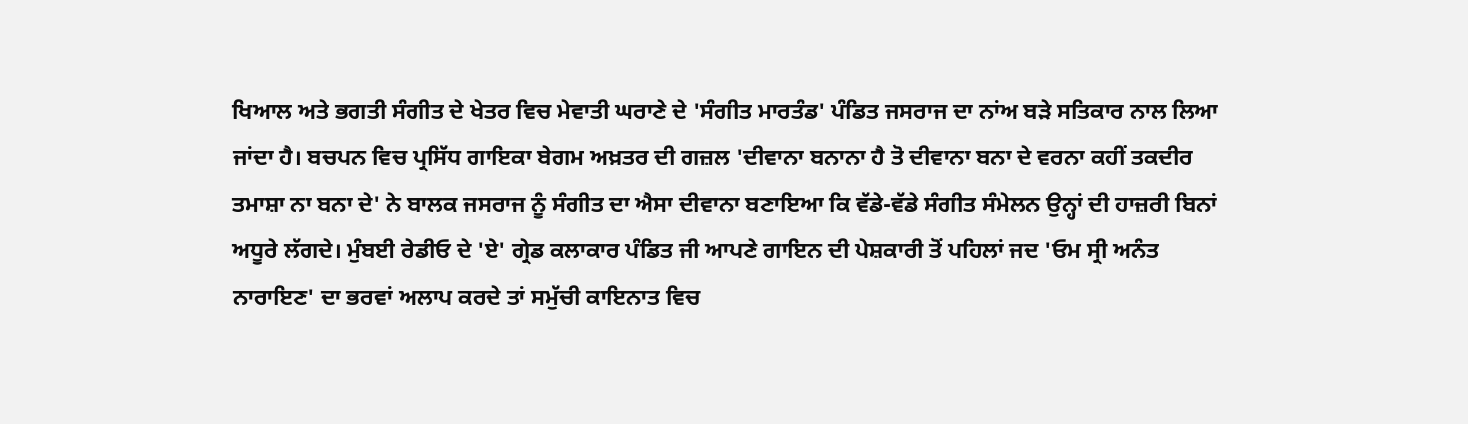ਖਿਆਲ ਅਤੇ ਭਗਤੀ ਸੰਗੀਤ ਦੇ ਖੇਤਰ ਵਿਚ ਮੇਵਾਤੀ ਘਰਾਣੇ ਦੇ 'ਸੰਗੀਤ ਮਾਰਤੰਡ' ਪੰਡਿਤ ਜਸਰਾਜ ਦਾ ਨਾਂਅ ਬੜੇ ਸਤਿਕਾਰ ਨਾਲ ਲਿਆ ਜਾਂਦਾ ਹੈ। ਬਚਪਨ ਵਿਚ ਪ੍ਰਸਿੱਧ ਗਾਇਕਾ ਬੇਗਮ ਅਖ਼ਤਰ ਦੀ ਗਜ਼ਲ 'ਦੀਵਾਨਾ ਬਨਾਨਾ ਹੈ ਤੋ ਦੀਵਾਨਾ ਬਨਾ ਦੇ ਵਰਨਾ ਕਹੀਂ ਤਕਦੀਰ ਤਮਾਸ਼ਾ ਨਾ ਬਨਾ ਦੇ' ਨੇ ਬਾਲਕ ਜਸਰਾਜ ਨੂੰ ਸੰਗੀਤ ਦਾ ਐਸਾ ਦੀਵਾਨਾ ਬਣਾਇਆ ਕਿ ਵੱਡੇ-ਵੱਡੇ ਸੰਗੀਤ ਸੰਮੇਲਨ ਉਨ੍ਹਾਂ ਦੀ ਹਾਜ਼ਰੀ ਬਿਨਾਂ ਅਧੂਰੇ ਲੱਗਦੇ। ਮੁੰਬਈ ਰੇਡੀਓ ਦੇ 'ਏ' ਗ੍ਰੇਡ ਕਲਾਕਾਰ ਪੰਡਿਤ ਜੀ ਆਪਣੇ ਗਾਇਨ ਦੀ ਪੇਸ਼ਕਾਰੀ ਤੋਂ ਪਹਿਲਾਂ ਜਦ 'ਓਮ ਸ੍ਰੀ ਅਨੰਤ ਨਾਰਾਇਣ' ਦਾ ਭਰਵਾਂ ਅਲਾਪ ਕਰਦੇ ਤਾਂ ਸਮੁੱਚੀ ਕਾਇਨਾਤ ਵਿਚ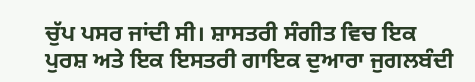ਚੁੱਪ ਪਸਰ ਜਾਂਦੀ ਸੀ। ਸ਼ਾਸਤਰੀ ਸੰਗੀਤ ਵਿਚ ਇਕ ਪੁਰਸ਼ ਅਤੇ ਇਕ ਇਸਤਰੀ ਗਾਇਕ ਦੁਆਰਾ ਜੁਗਲਬੰਦੀ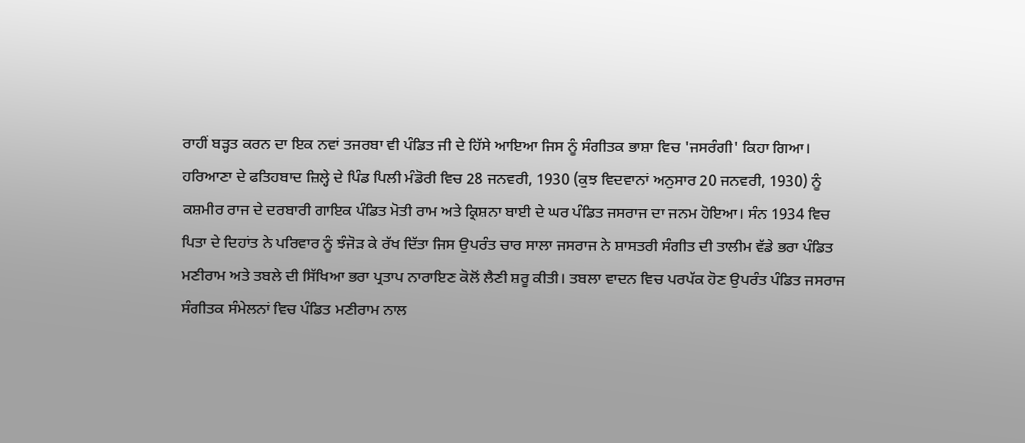ਰਾਹੀਂ ਬੜ੍ਹਤ ਕਰਨ ਦਾ ਇਕ ਨਵਾਂ ਤਜਰਬਾ ਵੀ ਪੰਡਿਤ ਜੀ ਦੇ ਹਿੱਸੇ ਆਇਆ ਜਿਸ ਨੂੰ ਸੰਗੀਤਕ ਭਾਸ਼ਾ ਵਿਚ 'ਜਸਰੰਗੀ' ਕਿਹਾ ਗਿਆ।
ਹਰਿਆਣਾ ਦੇ ਫਤਿਹਬਾਦ ਜ਼ਿਲ੍ਹੇ ਦੇ ਪਿੰਡ ਪਿਲੀ ਮੰਡੋਰੀ ਵਿਚ 28 ਜਨਵਰੀ, 1930 (ਕੁਝ ਵਿਦਵਾਨਾਂ ਅਨੁਸਾਰ 20 ਜਨਵਰੀ, 1930) ਨੂੰ ਕਸ਼ਮੀਰ ਰਾਜ ਦੇ ਦਰਬਾਰੀ ਗਾਇਕ ਪੰਡਿਤ ਮੋਤੀ ਰਾਮ ਅਤੇ ਕ੍ਰਿਸ਼ਨਾ ਬਾਈ ਦੇ ਘਰ ਪੰਡਿਤ ਜਸਰਾਜ ਦਾ ਜਨਮ ਹੋਇਆ। ਸੰਨ 1934 ਵਿਚ ਪਿਤਾ ਦੇ ਦਿਹਾਂਤ ਨੇ ਪਰਿਵਾਰ ਨੂੰ ਝੰਜੋੜ ਕੇ ਰੱਖ ਦਿੱਤਾ ਜਿਸ ਉਪਰੰਤ ਚਾਰ ਸਾਲਾ ਜਸਰਾਜ ਨੇ ਸ਼ਾਸਤਰੀ ਸੰਗੀਤ ਦੀ ਤਾਲੀਮ ਵੱਡੇ ਭਰਾ ਪੰਡਿਤ ਮਣੀਰਾਮ ਅਤੇ ਤਬਲੇ ਦੀ ਸਿੱਖਿਆ ਭਰਾ ਪ੍ਰਤਾਪ ਨਾਰਾਇਣ ਕੋਲੋਂ ਲੈਣੀ ਸ਼ਰੂ ਕੀਤੀ। ਤਬਲਾ ਵਾਦਨ ਵਿਚ ਪਰਪੱਕ ਹੋਣ ਉਪਰੰਤ ਪੰਡਿਤ ਜਸਰਾਜ ਸੰਗੀਤਕ ਸੰਮੇਲਨਾਂ ਵਿਚ ਪੰਡਿਤ ਮਣੀਰਾਮ ਨਾਲ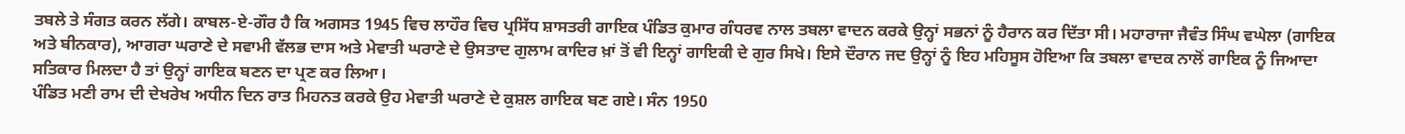ਤਬਲੇ ਤੇ ਸੰਗਤ ਕਰਨ ਲੱਗੇ। ਕਾਬਲ-ਏ-ਗੌਰ ਹੈ ਕਿ ਅਗਸਤ 1945 ਵਿਚ ਲਾਹੌਰ ਵਿਚ ਪ੍ਰਸਿੱਧ ਸ਼ਾਸਤਰੀ ਗਾਇਕ ਪੰਡਿਤ ਕੁਮਾਰ ਗੰਧਰਵ ਨਾਲ ਤਬਲਾ ਵਾਦਨ ਕਰਕੇ ਉਨ੍ਹਾਂ ਸਭਨਾਂ ਨੂੰ ਹੈਰਾਨ ਕਰ ਦਿੱਤਾ ਸੀ। ਮਹਾਰਾਜਾ ਜੈਵੰਤ ਸਿੰਘ ਵਘੇਲਾ (ਗਾਇਕ ਅਤੇ ਬੀਨਕਾਰ), ਆਗਰਾ ਘਰਾਣੇ ਦੇ ਸਵਾਮੀ ਵੱਲਭ ਦਾਸ ਅਤੇ ਮੇਵਾਤੀ ਘਰਾਣੇ ਦੇ ਉਸਤਾਦ ਗੁਲਾਮ ਕਾਦਿਰ ਖ਼ਾਂ ਤੋਂ ਵੀ ਇਨ੍ਹਾਂ ਗਾਇਕੀ ਦੇ ਗੁਰ ਸਿਖੇ। ਇਸੇ ਦੌਰਾਨ ਜਦ ਉਨ੍ਹਾਂ ਨੂੰ ਇਹ ਮਹਿਸੂਸ ਹੋਇਆ ਕਿ ਤਬਲਾ ਵਾਦਕ ਨਾਲੋਂ ਗਾਇਕ ਨੂੰ ਜਿਆਦਾ ਸਤਿਕਾਰ ਮਿਲਦਾ ਹੈ ਤਾਂ ਉਨ੍ਹਾਂ ਗਾਇਕ ਬਣਨ ਦਾ ਪ੍ਰਣ ਕਰ ਲਿਆ।
ਪੰਡਿਤ ਮਣੀ ਰਾਮ ਦੀ ਦੇਖਰੇਖ ਅਧੀਨ ਦਿਨ ਰਾਤ ਮਿਹਨਤ ਕਰਕੇ ਉਹ ਮੇਵਾਤੀ ਘਰਾਣੇ ਦੇ ਕੁਸ਼ਲ ਗਾਇਕ ਬਣ ਗਏ। ਸੰਨ 1950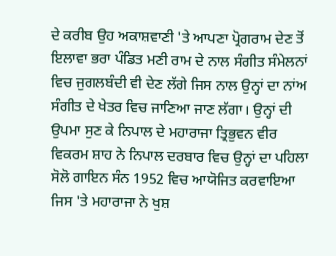ਦੇ ਕਰੀਬ ਉਹ ਅਕਾਸ਼ਵਾਣੀ 'ਤੇ ਆਪਣਾ ਪ੍ਰੋਗਰਾਮ ਦੇਣ ਤੋਂ ਇਲਾਵਾ ਭਰਾ ਪੰਡਿਤ ਮਣੀ ਰਾਮ ਦੇ ਨਾਲ ਸੰਗੀਤ ਸੰਮੇਲਨਾਂ ਵਿਚ ਜੁਗਲਬੰਦੀ ਵੀ ਦੇਣ ਲੱਗੇ ਜਿਸ ਨਾਲ ਉਨ੍ਹਾਂ ਦਾ ਨਾਂਅ ਸੰਗੀਤ ਦੇ ਖੇਤਰ ਵਿਚ ਜਾਣਿਆ ਜਾਣ ਲੱਗਾ। ਉਨ੍ਹਾਂ ਦੀ ਉਪਮਾ ਸੁਣ ਕੇ ਨਿਪਾਲ ਦੇ ਮਹਾਰਾਜਾ ਤ੍ਰਿਭੁਵਨ ਵੀਰ ਵਿਕਰਮ ਸ਼ਾਹ ਨੇ ਨਿਪਾਲ ਦਰਬਾਰ ਵਿਚ ਉਨ੍ਹਾਂ ਦਾ ਪਹਿਲਾ ਸੋਲੋ ਗਾਇਨ ਸੰਨ 1952 ਵਿਚ ਆਯੋਜਿਤ ਕਰਵਾਇਆ ਜਿਸ 'ਤੇ ਮਹਾਰਾਜਾ ਨੇ ਖੁਸ਼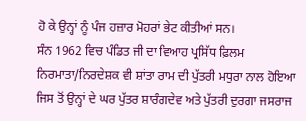ਹੋ ਕੇ ਉਨ੍ਹਾਂ ਨੂੰ ਪੰਜ ਹਜ਼ਾਰ ਮੋਹਰਾਂ ਭੇਟ ਕੀਤੀਆਂ ਸਨ।
ਸੰਨ 1962 ਵਿਚ ਪੰਡਿਤ ਜੀ ਦਾ ਵਿਆਹ ਪ੍ਰਸਿੱਧ ਫ਼ਿਲਮ ਨਿਰਮਾਤਾ/ਨਿਰਦੇਸ਼ਕ ਵੀ ਸ਼ਾਂਤਾ ਰਾਮ ਦੀ ਪੁੱਤਰੀ ਮਧੁਰਾ ਨਾਲ ਹੋਇਆ ਜਿਸ ਤੋਂ ਉਨ੍ਹਾਂ ਦੇ ਘਰ ਪੁੱਤਰ ਸ਼ਾਰੰਗਦੇਵ ਅਤੇ ਪੁੱਤਰੀ ਦੁਰਗਾ ਜਸਰਾਜ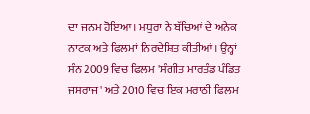ਦਾ ਜਨਮ ਹੋਇਆ। ਮਧੁਰਾ ਨੇ ਬੱਚਿਆਂ ਦੇ ਅਨੇਕ ਨਾਟਕ ਅਤੇ ਫਿਲਮਾਂ ਨਿਰਦੇਸ਼ਿਤ ਕੀਤੀਆਂ। ਉਨ੍ਹਾਂ ਸੰਨ 2009 ਵਿਚ ਫਿਲਮ 'ਸੰਗੀਤ ਮਾਰਤੰਡ ਪੰਡਿਤ ਜਸਰਾਜ' ਅਤੇ 2010 ਵਿਚ ਇਕ ਮਰਾਠੀ ਫਿਲਮ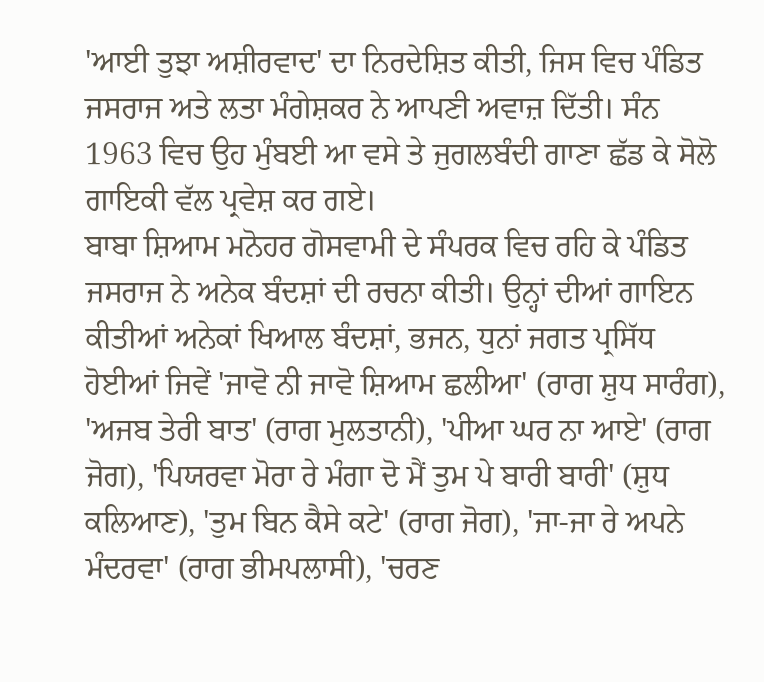'ਆਈ ਤੁਝਾ ਅਸ਼ੀਰਵਾਦ' ਦਾ ਨਿਰਦੇਸ਼ਿਤ ਕੀਤੀ, ਜਿਸ ਵਿਚ ਪੰਡਿਤ ਜਸਰਾਜ ਅਤੇ ਲਤਾ ਮੰਗੇਸ਼ਕਰ ਨੇ ਆਪਣੀ ਅਵਾਜ਼ ਦਿੱਤੀ। ਸੰਨ 1963 ਵਿਚ ਉਹ ਮੁੰਬਈ ਆ ਵਸੇ ਤੇ ਜੁਗਲਬੰਦੀ ਗਾਣਾ ਛੱਡ ਕੇ ਸੋਲੋ ਗਾਇਕੀ ਵੱਲ ਪ੍ਰਵੇਸ਼ ਕਰ ਗਏ।
ਬਾਬਾ ਸ਼ਿਆਮ ਮਨੋਹਰ ਗੋਸਵਾਮੀ ਦੇ ਸੰਪਰਕ ਵਿਚ ਰਹਿ ਕੇ ਪੰਡਿਤ ਜਸਰਾਜ ਨੇ ਅਨੇਕ ਬੰਦਸ਼ਾਂ ਦੀ ਰਚਨਾ ਕੀਤੀ। ਉਨ੍ਹਾਂ ਦੀਆਂ ਗਾਇਨ ਕੀਤੀਆਂ ਅਨੇਕਾਂ ਖਿਆਲ ਬੰਦਸ਼ਾਂ, ਭਜਨ, ਧੁਨਾਂ ਜਗਤ ਪ੍ਰਸਿੱਧ ਹੋਈਆਂ ਜਿਵੇਂ 'ਜਾਵੋ ਨੀ ਜਾਵੋ ਸ਼ਿਆਮ ਛਲੀਆ' (ਰਾਗ ਸ਼ੁਧ ਸਾਰੰਗ), 'ਅਜਬ ਤੇਰੀ ਬਾਤ' (ਰਾਗ ਮੁਲਤਾਨੀ), 'ਪੀਆ ਘਰ ਨਾ ਆਏ' (ਰਾਗ ਜੋਗ), 'ਪਿਯਰਵਾ ਮੋਰਾ ਰੇ ਮੰਗਾ ਦੋ ਮੈਂ ਤੁਮ ਪੇ ਬਾਰੀ ਬਾਰੀ' (ਸ਼ੁਧ ਕਲਿਆਣ), 'ਤੁਮ ਬਿਨ ਕੈਸੇ ਕਟੇ' (ਰਾਗ ਜੋਗ), 'ਜਾ-ਜਾ ਰੇ ਅਪਨੇ ਮੰਦਰਵਾ' (ਰਾਗ ਭੀਮਪਲਾਸੀ), 'ਚਰਣ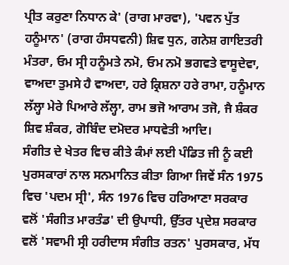ਪ੍ਰੀਤ ਕਰੁਣਾ ਨਿਧਾਨ ਕੇ' (ਰਾਗ ਮਾਰਵਾ), 'ਪਵਨ ਪੁੱਤ ਹਨੂੰਮਾਨ' (ਰਾਗ ਹੰਸਧਵਨੀ) ਸ਼ਿਵ ਧੁਨ, ਗਨੇਸ਼ ਗਾਇਤਰੀ ਮੰਤਰਾ, ਓਮ ਸ੍ਰੀ ਹਨੂੰਮਤੇ ਨਮੋ, ਓਮ ਨਮੋ ਭਗਵਤੇ ਵਾਸੂਦੇਵਾ, ਵਾਅਦਾ ਤੁਮਸੇ ਹੈ ਵਾਅਦਾ, ਹਰੇ ਕ੍ਰਿਸ਼ਨਾ ਹਰੇ ਰਾਮਾ, ਹਨੂੰਮਾਨ ਲੱਲ੍ਹਾ ਮੇਰੇ ਪਿਆਰੇ ਲੱਲ੍ਹਾ, ਰਾਮ ਭਜੋ ਆਰਾਮ ਤਜੋ, ਜੈ ਸ਼ੰਕਰ ਸ਼ਿਵ ਸ਼ੰਕਰ, ਗੋਬਿੰਦ ਦਮੋਦਰ ਮਾਧਵੇਤੀ ਆਦਿ।
ਸੰਗੀਤ ਦੇ ਖੇਤਰ ਵਿਚ ਕੀਤੇ ਕੰਮਾਂ ਲਈ ਪੰਡਿਤ ਜੀ ਨੂੰ ਕਈ ਪੁਰਸਕਾਰਾਂ ਨਾਲ ਸਨਮਾਨਿਤ ਕੀਤਾ ਗਿਆ ਜਿਵੇਂ ਸੰਨ 1975 ਵਿਚ 'ਪਦਮ ਸ੍ਰੀ', ਸੰਨ 1976 ਵਿਚ ਹਰਿਆਣਾ ਸਰਕਾਰ ਵਲੋਂ 'ਸੰਗੀਤ ਮਾਰਤੰਡ' ਦੀ ਉਪਾਧੀ, ਉੱਤਰ ਪ੍ਰਦੇਸ਼ ਸਰਕਾਰ ਵਲੋਂ 'ਸਵਾਮੀ ਸ੍ਰੀ ਹਰੀਦਾਸ ਸੰਗੀਤ ਰਤਨ' ਪੁਰਸਕਾਰ, ਮੱਧ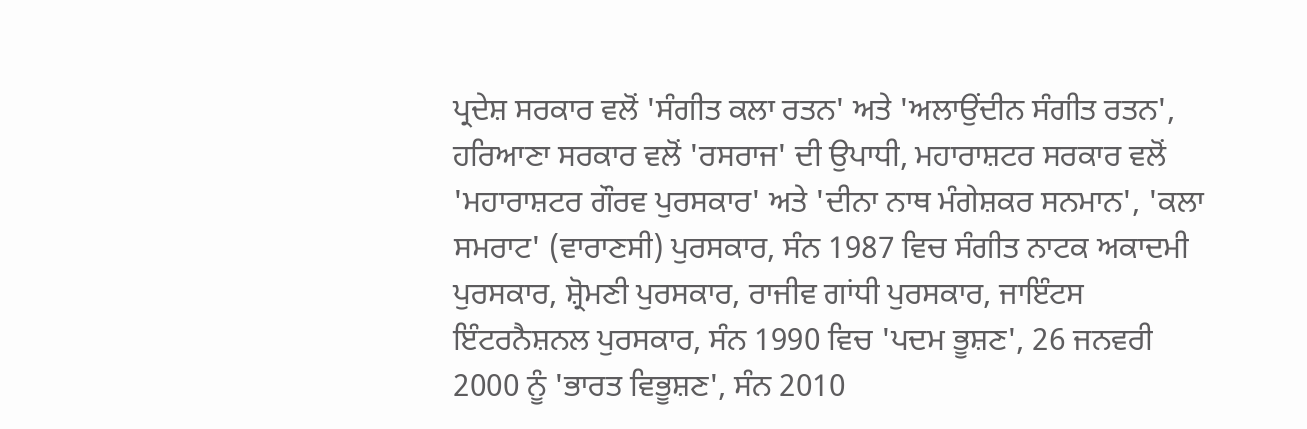ਪ੍ਰਦੇਸ਼ ਸਰਕਾਰ ਵਲੋਂ 'ਸੰਗੀਤ ਕਲਾ ਰਤਨ' ਅਤੇ 'ਅਲਾਉਂਦੀਨ ਸੰਗੀਤ ਰਤਨ', ਹਰਿਆਣਾ ਸਰਕਾਰ ਵਲੋਂ 'ਰਸਰਾਜ' ਦੀ ਉਪਾਧੀ, ਮਹਾਰਾਸ਼ਟਰ ਸਰਕਾਰ ਵਲੋਂ 'ਮਹਾਰਾਸ਼ਟਰ ਗੌਰਵ ਪੁਰਸਕਾਰ' ਅਤੇ 'ਦੀਨਾ ਨਾਥ ਮੰਗੇਸ਼ਕਰ ਸਨਮਾਨ', 'ਕਲਾ ਸਮਰਾਟ' (ਵਾਰਾਣਸੀ) ਪੁਰਸਕਾਰ, ਸੰਨ 1987 ਵਿਚ ਸੰਗੀਤ ਨਾਟਕ ਅਕਾਦਮੀ ਪੁਰਸਕਾਰ, ਸ਼੍ਰੋਮਣੀ ਪੁਰਸਕਾਰ, ਰਾਜੀਵ ਗਾਂਧੀ ਪੁਰਸਕਾਰ, ਜਾਇੰਟਸ ਇੰਟਰਨੈਸ਼ਨਲ ਪੁਰਸਕਾਰ, ਸੰਨ 1990 ਵਿਚ 'ਪਦਮ ਭੂਸ਼ਣ', 26 ਜਨਵਰੀ 2000 ਨੂੰ 'ਭਾਰਤ ਵਿਭੂਸ਼ਣ', ਸੰਨ 2010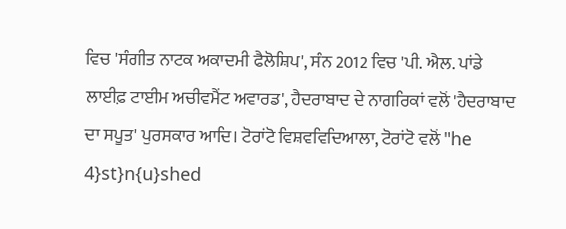ਵਿਚ 'ਸੰਗੀਤ ਨਾਟਕ ਅਕਾਦਮੀ ਫੈਲੋਸ਼ਿਪ', ਸੰਨ 2012 ਵਿਚ 'ਪੀ. ਐਲ. ਪਾਂਡੇ ਲਾਈਫ਼ ਟਾਈਮ ਅਚੀਵਮੈਂਟ ਅਵਾਰਡ', ਹੈਦਰਾਬਾਦ ਦੇ ਨਾਗਰਿਕਾਂ ਵਲੋਂ 'ਹੈਦਰਾਬਾਦ ਦਾ ਸਪੂਤ' ਪੁਰਸਕਾਰ ਆਦਿ। ਟੋਰਾਂਟੋ ਵਿਸ਼ਵਵਿਦਿਆਲਾ, ਟੋਰਾਂਟੋ ਵਲੋਂ "he 4}st}n{u}shed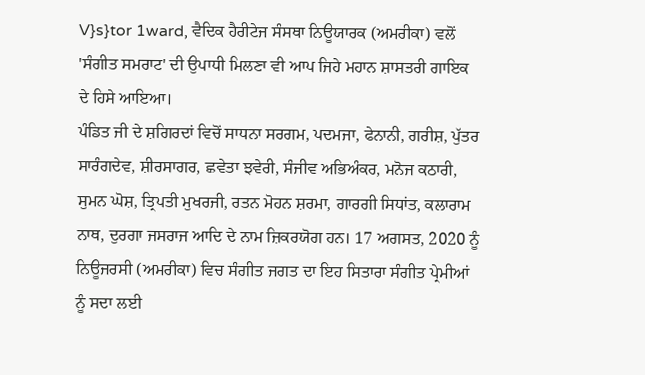V}s}tor 1ward, ਵੈਦਿਕ ਹੈਰੀਟੇਜ ਸੰਸਥਾ ਨਿਊਯਾਰਕ (ਅਮਰੀਕਾ) ਵਲੋਂ 'ਸੰਗੀਤ ਸਮਰਾਟ' ਦੀ ਉਪਾਧੀ ਮਿਲਣਾ ਵੀ ਆਪ ਜਿਹੇ ਮਹਾਨ ਸ਼ਾਸਤਰੀ ਗਾਇਕ ਦੇ ਹਿਸੇ ਆਇਆ।
ਪੰਡਿਤ ਜੀ ਦੇ ਸ਼ਗਿਰਦਾਂ ਵਿਚੋਂ ਸਾਧਨਾ ਸਰਗਮ, ਪਦਮਜਾ, ਫੇਨਾਨੀ, ਗਰੀਸ਼, ਪੁੱਤਰ ਸਾਰੰਗਦੇਵ, ਸ਼ੀਰਸਾਗਰ, ਛਵੇਤਾ ਝਵੇਰੀ, ਸੰਜੀਵ ਅਭਿਅੰਕਰ, ਮਨੋਜ ਕਠਾਰੀ, ਸੁਮਨ ਘੋਸ਼, ਤ੍ਰਿਪਤੀ ਮੁਖਰਜੀ, ਰਤਨ ਮੋਹਨ ਸ਼ਰਮਾ, ਗਾਰਗੀ ਸਿਧਾਂਤ, ਕਲਾਰਾਮ ਨਾਥ, ਦੁਰਗਾ ਜਸਰਾਜ ਆਦਿ ਦੇ ਨਾਮ ਜ਼ਿਕਰਯੋਗ ਹਨ। 17 ਅਗਸਤ, 2020 ਨੂੰ ਨਿਊਜਰਸੀ (ਅਮਰੀਕਾ) ਵਿਚ ਸੰਗੀਤ ਜਗਤ ਦਾ ਇਹ ਸਿਤਾਰਾ ਸੰਗੀਤ ਪ੍ਰੇਮੀਆਂ ਨੂੰ ਸਦਾ ਲਈ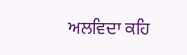ਅਲਵਿਦਾ ਕਹਿ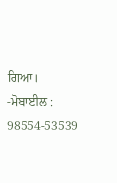ਗਿਆ।
-ਮੋਬਾਈਲ : 98554-53539